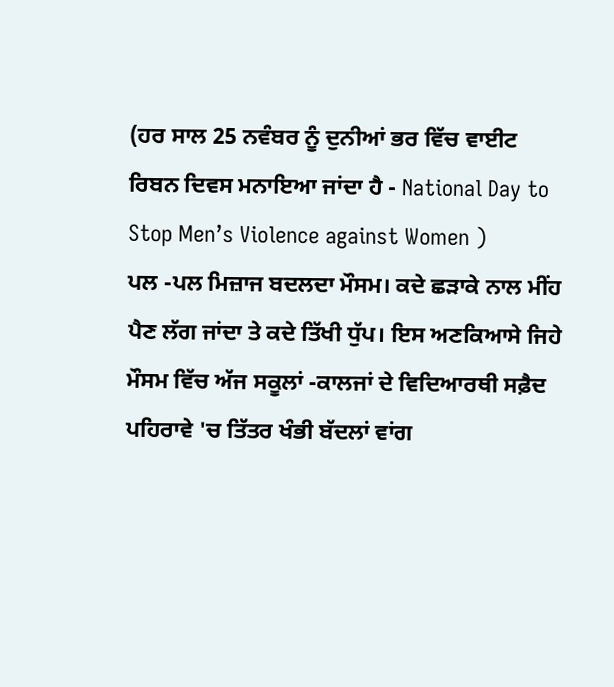(ਹਰ ਸਾਲ 25 ਨਵੰਬਰ ਨੂੰ ਦੁਨੀਆਂ ਭਰ ਵਿੱਚ ਵਾਈਟ ਰਿਬਨ ਦਿਵਸ ਮਨਾਇਆ ਜਾਂਦਾ ਹੈ - National Day to Stop Men’s Violence against Women )
ਪਲ -ਪਲ ਮਿਜ਼ਾਜ ਬਦਲਦਾ ਮੌਸਮ। ਕਦੇ ਛੜਾਕੇ ਨਾਲ ਮੀਂਹ ਪੈਣ ਲੱਗ ਜਾਂਦਾ ਤੇ ਕਦੇ ਤਿੱਖੀ ਧੁੱਪ। ਇਸ ਅਣਕਿਆਸੇ ਜਿਹੇ ਮੌਸਮ ਵਿੱਚ ਅੱਜ ਸਕੂਲਾਂ -ਕਾਲਜਾਂ ਦੇ ਵਿਦਿਆਰਥੀ ਸਫ਼ੈਦ ਪਹਿਰਾਵੇ 'ਚ ਤਿੱਤਰ ਖੰਭੀ ਬੱਦਲਾਂ ਵਾਂਗ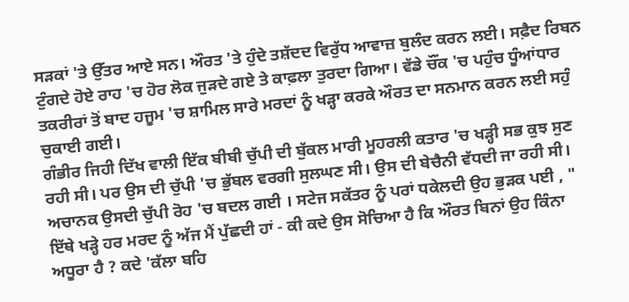ਸੜਕਾਂ 'ਤੇ ਉੱਤਰ ਆਏ ਸਨ। ਔਰਤ 'ਤੇ ਹੁੰਦੇ ਤਸ਼ੱਦਦ ਵਿਰੁੱਧ ਆਵਾਜ਼ ਬੁਲੰਦ ਕਰਨ ਲਈ। ਸਫ਼ੈਦ ਰਿਬਨ ਟੁੰਗਦੇ ਹੋਏ ਰਾਹ 'ਚ ਹੋਰ ਲੋਕ ਜੁੜਦੇ ਗਏ ਤੇ ਕਾਫ਼ਲਾ ਤੁਰਦਾ ਗਿਆ। ਵੱਡੇ ਚੌਂਕ 'ਚ ਪਹੁੰਚ ਧੂੰਆਂਧਾਰ ਤਕਰੀਰਾਂ ਤੋਂ ਬਾਦ ਹਜੂਮ 'ਚ ਸ਼ਾਮਿਲ ਸਾਰੇ ਮਰਦਾਂ ਨੂੰ ਖੜ੍ਹਾ ਕਰਕੇ ਔਰਤ ਦਾ ਸਨਮਾਨ ਕਰਨ ਲਈ ਸਹੁੰ ਚੁਕਾਈ ਗਈ।
ਗੰਭੀਰ ਜਿਹੀ ਦਿੱਖ ਵਾਲੀ ਇੱਕ ਬੀਬੀ ਚੁੱਪੀ ਦੀ ਬੁੱਕਲ ਮਾਰੀ ਮੂਹਰਲੀ ਕਤਾਰ 'ਚ ਖੜ੍ਹੀ ਸਭ ਕੁਝ ਸੁਣ ਰਹੀ ਸੀ। ਪਰ ਉਸ ਦੀ ਚੁੱਪੀ 'ਚ ਭੁੱਬਲ ਵਰਗੀ ਸੁਲਘਣ ਸੀ। ਉਸ ਦੀ ਬੇਚੈਨੀ ਵੱਧਦੀ ਜਾ ਰਹੀ ਸੀ। ਅਚਾਨਕ ਉਸਦੀ ਚੁੱਪੀ ਰੋਹ 'ਚ ਬਦਲ ਗਈ । ਸਟੇਜ ਸਕੱਤਰ ਨੂੰ ਪਰਾਂ ਧਕੇਲਦੀ ਉਹ ਭੁੜਕ ਪਈ , " ਇੱਥੇ ਖੜ੍ਹੇ ਹਰ ਮਰਦ ਨੂੰ ਅੱਜ ਮੈਂ ਪੁੱਛਦੀ ਹਾਂ - ਕੀ ਕਦੇ ਉਸ ਸੋਚਿਆ ਹੈ ਕਿ ਔਰਤ ਬਿਨਾਂ ਉਹ ਕਿੰਨਾ ਅਧੂਰਾ ਹੈ ? ਕਦੇ 'ਕੱਲਾ ਬਹਿ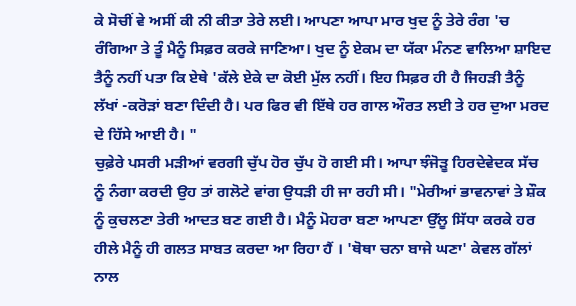ਕੇ ਸੋਚੀਂ ਵੇ ਅਸੀਂ ਕੀ ਨੀ ਕੀਤਾ ਤੇਰੇ ਲਈ। ਆਪਣਾ ਆਪਾ ਮਾਰ ਖੁਦ ਨੂੰ ਤੇਰੇ ਰੰਗ 'ਚ ਰੰਗਿਆ ਤੇ ਤੂੰ ਮੈਨੂੰ ਸਿਫ਼ਰ ਕਰਕੇ ਜਾਣਿਆ। ਖੁਦ ਨੂੰ ਏਕਮ ਦਾ ਯੱਕਾ ਮੰਨਣ ਵਾਲਿਆ ਸ਼ਾਇਦ ਤੈਨੂੰ ਨਹੀਂ ਪਤਾ ਕਿ ਏਥੇ 'ਕੱਲੇ ਏਕੇ ਦਾ ਕੋਈ ਮੁੱਲ ਨਹੀਂ। ਇਹ ਸਿਫ਼ਰ ਹੀ ਹੈ ਜਿਹੜੀ ਤੈਨੂੰ ਲੱਖਾਂ -ਕਰੋੜਾਂ ਬਣਾ ਦਿੰਦੀ ਹੈ। ਪਰ ਫਿਰ ਵੀ ਇੱਥੇ ਹਰ ਗਾਲ ਔਰਤ ਲਈ ਤੇ ਹਰ ਦੁਆ ਮਰਦ ਦੇ ਹਿੱਸੇ ਆਈ ਹੈ। "
ਚੁਫ਼ੇਰੇ ਪਸਰੀ ਮੜੀਆਂ ਵਰਗੀ ਚੁੱਪ ਹੋਰ ਚੁੱਪ ਹੋ ਗਈ ਸੀ। ਆਪਾ ਝੰਜੋੜੂ ਹਿਰਦੇਵੇਦਕ ਸੱਚ ਨੂੰ ਨੰਗਾ ਕਰਦੀ ਉਹ ਤਾਂ ਗਲੋਟੇ ਵਾਂਗ ਉਧੜੀ ਹੀ ਜਾ ਰਹੀ ਸੀ। "ਮੇਰੀਆਂ ਭਾਵਨਾਵਾਂ ਤੇ ਸ਼ੌਕ ਨੂੰ ਕੁਚਲਣਾ ਤੇਰੀ ਆਦਤ ਬਣ ਗਈ ਹੈ। ਮੈਨੂੰ ਮੋਹਰਾ ਬਣਾ ਆਪਣਾ ਉੱਲੂ ਸਿੱਧਾ ਕਰਕੇ ਹਰ ਹੀਲੇ ਮੈਨੂੰ ਹੀ ਗਲਤ ਸਾਬਤ ਕਰਦਾ ਆ ਰਿਹਾ ਹੈਂ । 'ਥੋਥਾ ਚਨਾ ਬਾਜੇ ਘਣਾ' ਕੇਵਲ ਗੱਲਾਂ ਨਾਲ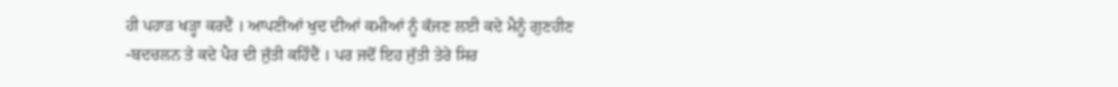ਹੀ ਪਹਾੜ ਖੜ੍ਹਾ ਕਰਦੈਂ । ਆਪਣੀਆਂ ਖੁਦ ਦੀਆਂ ਕਮੀਆਂ ਨੂੰ ਕੱਜਣ ਲਈ ਕਦੇ ਮੈਨੂੰ ਗੁਣਹੀਣ -ਬਦਚਲਨ ਤੇ ਕਦੇ ਪੈਰ ਦੀ ਜੁੱਤੀ ਕਹਿੰਦੈਂ । ਪਰ ਜਦੋਂ ਇਹ ਜੁੱਤੀ ਤੇਰੇ ਸਿਰ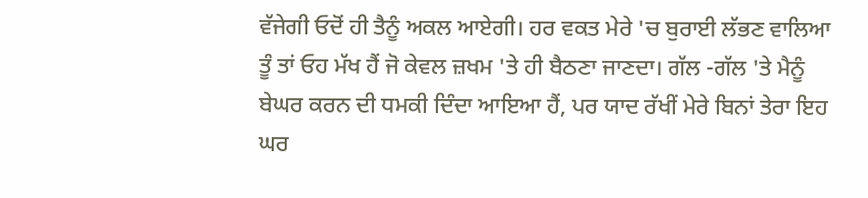ਵੱਜੇਗੀ ਓਦੋਂ ਹੀ ਤੈਨੂੰ ਅਕਲ ਆਏਗੀ। ਹਰ ਵਕਤ ਮੇਰੇ 'ਚ ਬੁਰਾਈ ਲੱਭਣ ਵਾਲਿਆ ਤੂੰ ਤਾਂ ਓਹ ਮੱਖ ਹੈਂ ਜੋ ਕੇਵਲ ਜ਼ਖਮ 'ਤੇ ਹੀ ਬੈਠਣਾ ਜਾਣਦਾ। ਗੱਲ -ਗੱਲ 'ਤੇ ਮੈਨੂੰ ਬੇਘਰ ਕਰਨ ਦੀ ਧਮਕੀ ਦਿੰਦਾ ਆਇਆ ਹੈਂ, ਪਰ ਯਾਦ ਰੱਖੀਂ ਮੇਰੇ ਬਿਨਾਂ ਤੇਰਾ ਇਹ ਘਰ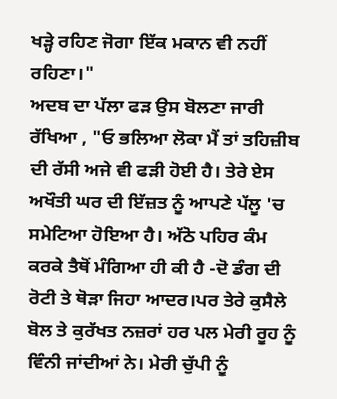ਖੜ੍ਹੇ ਰਹਿਣ ਜੋਗਾ ਇੱਕ ਮਕਾਨ ਵੀ ਨਹੀਂ ਰਹਿਣਾ।"
ਅਦਬ ਦਾ ਪੱਲਾ ਫੜ ਉਸ ਬੋਲਣਾ ਜਾਰੀ ਰੱਖਿਆ , "ਓ ਭਲਿਆ ਲੋਕਾ ਮੈਂ ਤਾਂ ਤਹਿਜ਼ੀਬ ਦੀ ਰੱਸੀ ਅਜੇ ਵੀ ਫੜੀ ਹੋਈ ਹੈ। ਤੇਰੇ ਏਸ ਅਖੌਤੀ ਘਰ ਦੀ ਇੱਜ਼ਤ ਨੂੰ ਆਪਣੇ ਪੱਲੂ 'ਚ ਸਮੇਟਿਆ ਹੋਇਆ ਹੈ। ਅੱਠੋ ਪਹਿਰ ਕੰਮ ਕਰਕੇ ਤੈਥੋਂ ਮੰਗਿਆ ਹੀ ਕੀ ਹੈ -ਦੋ ਡੰਗ ਦੀ ਰੋਟੀ ਤੇ ਥੋੜਾ ਜਿਹਾ ਆਦਰ।ਪਰ ਤੇਰੇ ਕੁਸੈਲੇ ਬੋਲ ਤੇ ਕੁਰੱਖਤ ਨਜ਼ਰਾਂ ਹਰ ਪਲ ਮੇਰੀ ਰੂਹ ਨੂੰ ਵਿੰਨੀ ਜਾਂਦੀਆਂ ਨੇ। ਮੇਰੀ ਚੁੱਪੀ ਨੂੰ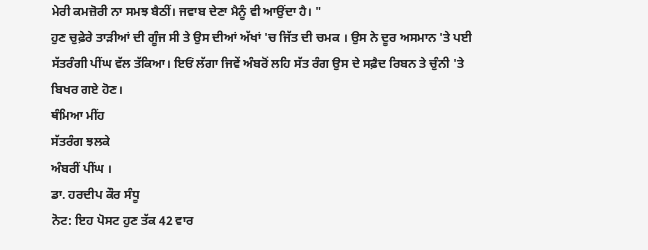ਮੇਰੀ ਕਮਜ਼ੋਰੀ ਨਾ ਸਮਝ ਬੈਠੀਂ। ਜਵਾਬ ਦੇਣਾ ਮੈਨੂੰ ਵੀ ਆਉਂਦਾ ਹੈ। "
ਹੁਣ ਚੁਫ਼ੇਰੇ ਤਾੜੀਆਂ ਦੀ ਗੂੰਜ ਸੀ ਤੇ ਉਸ ਦੀਆਂ ਅੱਖਾਂ 'ਚ ਜਿੱਤ ਦੀ ਚਮਕ । ਉਸ ਨੇ ਦੂਰ ਅਸਮਾਨ 'ਤੇ ਪਈ ਸੱਤਰੰਗੀ ਪੀਂਘ ਵੱਲ ਤੱਕਿਆ। ਇਓਂ ਲੱਗਾ ਜਿਵੇਂ ਅੰਬਰੋਂ ਲਹਿ ਸੱਤ ਰੰਗ ਉਸ ਦੇ ਸਫ਼ੈਦ ਰਿਬਨ ਤੇ ਚੁੰਨੀ 'ਤੇ ਬਿਖਰ ਗਏ ਹੋਣ।
ਥੰਮਿਆ ਮੀਂਹ
ਸੱਤਰੰਗ ਝਲਕੇ
ਅੰਬਰੀਂ ਪੀਂਘ ।
ਡਾ. ਹਰਦੀਪ ਕੌਰ ਸੰਧੂ
ਨੋਟ: ਇਹ ਪੋਸਟ ਹੁਣ ਤੱਕ 42 ਵਾਰ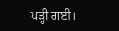ਪੜ੍ਹੀ ਗਈ।